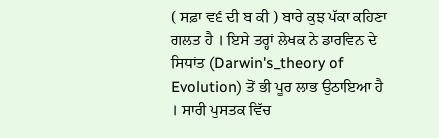( ਸਫ਼ਾ ਵ੬ ਦੀ ਬ ਕੀ ) ਬਾਰੇ ਕੁਝ ਪੱਕਾ ਕਹਿਣਾ ਗਲਤ ਹੈ । ਇਸੇ ਤਰ੍ਹਾਂ ਲੇਖਕ ਨੇ ਡਾਰਵਿਨ ਦੇ ਸਿਧਾਂਤ (Darwin's_theory of Evolution) ਤੋਂ ਭੀ ਪੂਰ ਲਾਭ ਉਠਾਇਆ ਹੈ । ਸਾਰੀ ਪੁਸਤਕ ਵਿੱਚ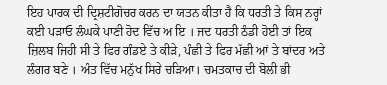ਇਹ ਪਾਰਕ ਦੀ ਦ੍ਰਿਸ਼ਟੀਗੋਚਰ ਕਰਨ ਦਾ ਯਤਨ ਕੀਤਾ ਹੈ ਕਿ ਧਰਤੀ ਤੇ ਕਿਸ ਨਰ੍ਹਾਂ ਕਈ ਪੜਾਓ ਲੰਘਕੇ ਪਾਣੀ ਹੋਦ ਵਿੱਚ ਅ ਇ । ਜਦ ਧਰਤੀ ਠੰਡੀ ਹੋਈ ਤਾਂ ਇਕ ਜ਼ਿਲਬ ਜਿਹੀ ਸੀ ਤੇ ਫਿਰ ਗੰਡਏ ਤੇ ਕੀੜੇ, ਪੰਛੀ ਤੇ ਫਿਰ ਮੱਛੀ ਆਂ ਤੇ ਬਾਂਦਰ ਅਤੇ ਲੰਗਰ ਬਣੇ । ਅੰਤ ਵਿੱਚ ਮਨੁੱਖ ਸਿਰੇ ਚੜਿਆ। ਚਮਤਕਾਚ ਦੀ ਬੋਲੀ ਭੀ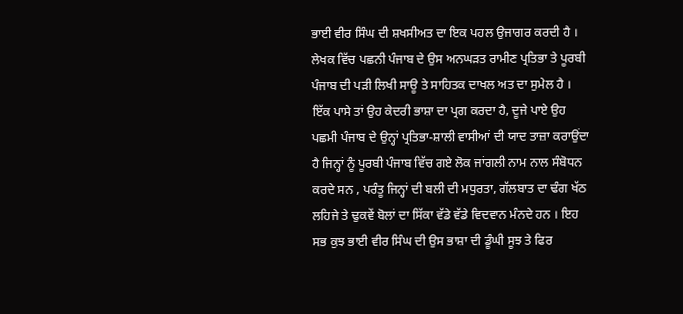ਭਾਈ ਵੀਰ ਸਿੰਘ ਦੀ ਸ਼ਖਸੀਅਤ ਦਾ ਇਕ ਪਹਲ ਉਜਾਗਰ ਕਰਦੀ ਹੈ । ਲੇਖਕ ਵਿੱਚ ਪਛਨੀ ਪੰਜਾਬ ਦੇ ਉਸ ਅਨਘੜਤ ਰਾਮੀਣ ਪ੍ਰਤਿਭਾ ਤੇ ਪੂਰਬੀ ਪੰਜਾਬ ਦੀ ਪੜੀ ਲਿਖੀ ਸਾਊ ਤੇ ਸਾਹਿਤਕ ਦਾਖਲ ਅਤ ਦਾ ਸੁਮੇਲ ਹੈ । ਇੱਕ ਪਾਸੇ ਤਾਂ ਉਹ ਕੇਦਰੀ ਭਾਸ਼ਾ ਦਾ ਪ੍ਰਗ ਕਰਦਾ ਹੈ, ਦੂਜੇ ਪਾਏ ਉਹ ਪਛਮੀ ਪੰਜਾਬ ਦੇ ਉਨ੍ਹਾਂ ਪ੍ਰਤਿਭਾ-ਸ਼ਾਲੀ ਵਾਸੀਆਂ ਦੀ ਯਾਦ ਤਾਜ਼ਾ ਕਰਾਉਂਦਾ ਹੈ ਜਿਨ੍ਹਾਂ ਨੂੰ ਪੂਰਬੀ ਪੰਜਾਬ ਵਿੱਚ ਗਏ ਲੋਕ ਜਾਂਗਲੀ ਨਾਮ ਨਾਲ ਸੰਬੋਧਨ ਕਰਦੇ ਸਨ , ਪਰੰਤੂ ਜਿਨ੍ਹਾਂ ਦੀ ਬਲੀ ਦੀ ਮਧੁਰਤਾ, ਗੱਲਬਾਤ ਦਾ ਢੰਗ ਖੱਠ ਲਹਿਜੇ ਤੇ ਢੁਕਵੇਂ ਬੋਲਾਂ ਦਾ ਸਿੱਕਾ ਵੱਡੇ ਵੱਡੇ ਵਿਦਵਾਨ ਮੰਨਦੇ ਹਨ । ਇਹ ਸਭ ਕੁਝ ਭਾਈ ਵੀਰ ਸਿੰਘ ਦੀ ਉਸ ਭਾਸ਼ਾ ਦੀ ਡੂੰਘੀ ਸੂਝ ਤੇ ਫਿਰ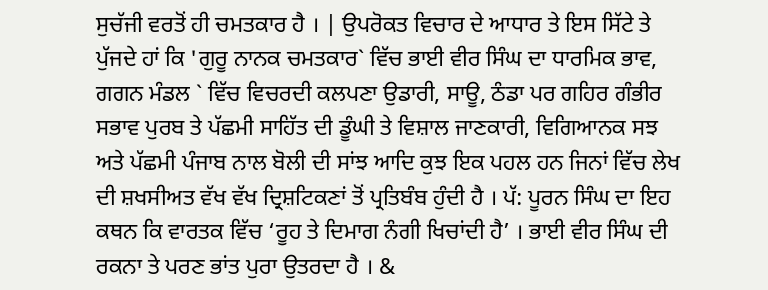ਸੁਚੱਜੀ ਵਰਤੋਂ ਹੀ ਚਮਤਕਾਰ ਹੈ । | ਉਪਰੋਕਤ ਵਿਚਾਰ ਦੇ ਆਧਾਰ ਤੇ ਇਸ ਸਿੱਟੇ ਤੇ ਪੁੱਜਦੇ ਹਾਂ ਕਿ 'ਗੁਰੂ ਨਾਨਕ ਚਮਤਕਾਰ` ਵਿੱਚ ਭਾਈ ਵੀਰ ਸਿੰਘ ਦਾ ਧਾਰਮਿਕ ਭਾਵ, ਗਗਨ ਮੰਡਲ ` ਵਿੱਚ ਵਿਚਰਦੀ ਕਲਪਣਾ ਉਡਾਰੀ, ਸਾਊ, ਠੰਡਾ ਪਰ ਗਹਿਰ ਗੰਭੀਰ ਸਭਾਵ ਪੁਰਬ ਤੇ ਪੱਛਮੀ ਸਾਹਿੱਤ ਦੀ ਡੂੰਘੀ ਤੇ ਵਿਸ਼ਾਲ ਜਾਣਕਾਰੀ, ਵਿਗਿਆਨਕ ਸਝ ਅਤੇ ਪੱਛਮੀ ਪੰਜਾਬ ਨਾਲ ਬੋਲੀ ਦੀ ਸਾਂਝ ਆਦਿ ਕੁਝ ਇਕ ਪਹਲ ਹਨ ਜਿਨਾਂ ਵਿੱਚ ਲੇਖ ਦੀ ਸ਼ਖਸੀਅਤ ਵੱਖ ਵੱਖ ਦ੍ਰਿਸ਼ਟਿਕਣਾਂ ਤੋਂ ਪ੍ਰਤਿਬੰਬ ਹੁੰਦੀ ਹੈ । ਪੱ: ਪੂਰਨ ਸਿੰਘ ਦਾ ਇਹ ਕਥਨ ਕਿ ਵਾਰਤਕ ਵਿੱਚ ‘ਰੂਹ ਤੇ ਦਿਮਾਗ ਨੰਗੀ ਖਿਚਾਂਦੀ ਹੈ’ । ਭਾਈ ਵੀਰ ਸਿੰਘ ਦੀ ਰਕਨਾ ਤੇ ਪਰਣ ਭਾਂਤ ਪੁਰਾ ਉਤਰਦਾ ਹੈ । &